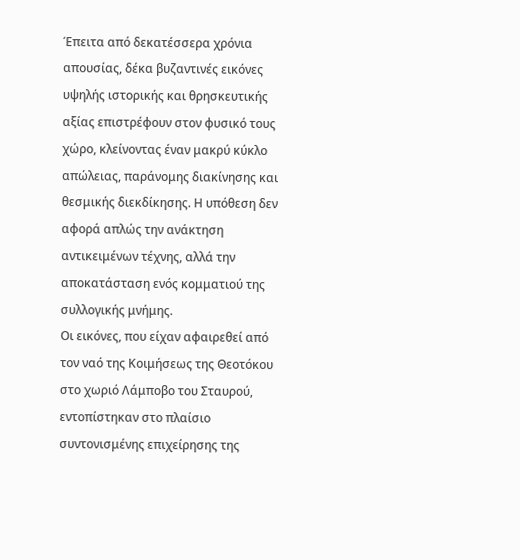Έπειτα από δεκατέσσερα χρόνια απουσίας, δέκα βυζαντινές εικόνες υψηλής ιστορικής και θρησκευτικής αξίας επιστρέφουν στον φυσικό τους χώρο, κλείνοντας έναν μακρύ κύκλο απώλειας, παράνομης διακίνησης και θεσμικής διεκδίκησης. Η υπόθεση δεν αφορά απλώς την ανάκτηση αντικειμένων τέχνης, αλλά την αποκατάσταση ενός κομματιού της συλλογικής μνήμης.
Οι εικόνες, που είχαν αφαιρεθεί από τον ναό της Κοιμήσεως της Θεοτόκου στο χωριό Λάμποβο του Σταυρού, εντοπίστηκαν στο πλαίσιο συντονισμένης επιχείρησης της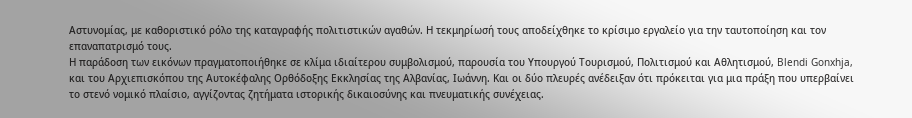Αστυνομίας, με καθοριστικό ρόλο της καταγραφής πολιτιστικών αγαθών. Η τεκμηρίωσή τους αποδείχθηκε το κρίσιμο εργαλείο για την ταυτοποίηση και τον επαναπατρισμό τους.
Η παράδοση των εικόνων πραγματοποιήθηκε σε κλίμα ιδιαίτερου συμβολισμού, παρουσία του Υπουργού Τουρισμού, Πολιτισμού και Αθλητισμού, Blendi Gonxhja, και του Αρχιεπισκόπου της Αυτοκέφαλης Ορθόδοξης Εκκλησίας της Αλβανίας, Ιωάννη. Και οι δύο πλευρές ανέδειξαν ότι πρόκειται για μια πράξη που υπερβαίνει το στενό νομικό πλαίσιο, αγγίζοντας ζητήματα ιστορικής δικαιοσύνης και πνευματικής συνέχειας.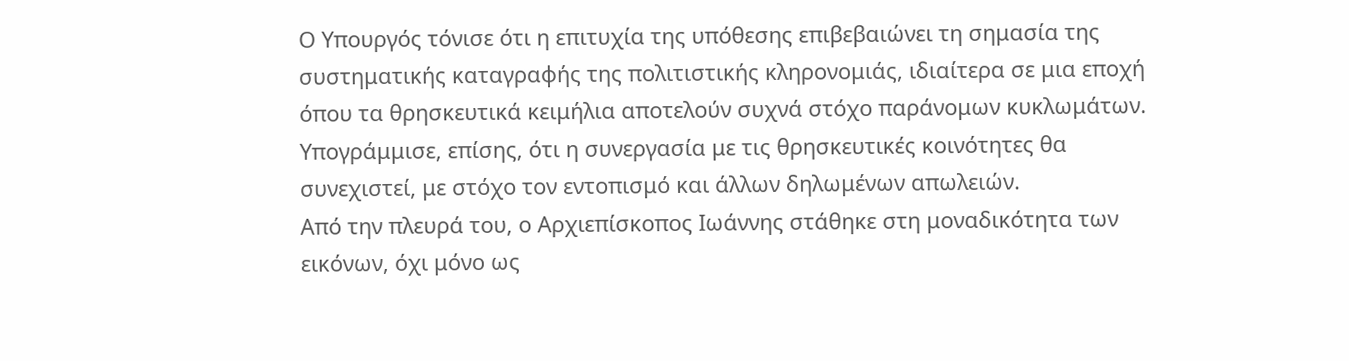Ο Υπουργός τόνισε ότι η επιτυχία της υπόθεσης επιβεβαιώνει τη σημασία της συστηματικής καταγραφής της πολιτιστικής κληρονομιάς, ιδιαίτερα σε μια εποχή όπου τα θρησκευτικά κειμήλια αποτελούν συχνά στόχο παράνομων κυκλωμάτων. Υπογράμμισε, επίσης, ότι η συνεργασία με τις θρησκευτικές κοινότητες θα συνεχιστεί, με στόχο τον εντοπισμό και άλλων δηλωμένων απωλειών.
Από την πλευρά του, ο Αρχιεπίσκοπος Ιωάννης στάθηκε στη μοναδικότητα των εικόνων, όχι μόνο ως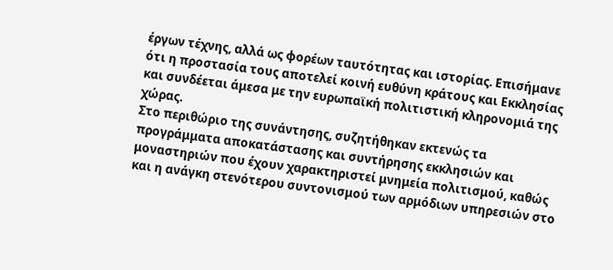έργων τέχνης, αλλά ως φορέων ταυτότητας και ιστορίας. Επισήμανε ότι η προστασία τους αποτελεί κοινή ευθύνη κράτους και Εκκλησίας και συνδέεται άμεσα με την ευρωπαϊκή πολιτιστική κληρονομιά της χώρας.
Στο περιθώριο της συνάντησης, συζητήθηκαν εκτενώς τα προγράμματα αποκατάστασης και συντήρησης εκκλησιών και μοναστηριών που έχουν χαρακτηριστεί μνημεία πολιτισμού, καθώς και η ανάγκη στενότερου συντονισμού των αρμόδιων υπηρεσιών στο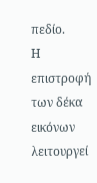πεδίο.
Η επιστροφή των δέκα εικόνων λειτουργεί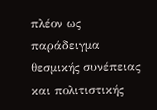πλέον ως παράδειγμα θεσμικής συνέπειας και πολιτιστικής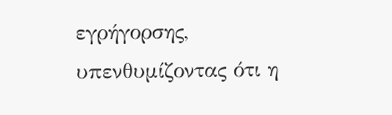εγρήγορσης, υπενθυμίζοντας ότι η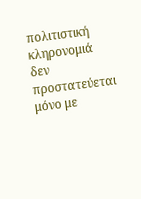πολιτιστική κληρονομιά δεν προστατεύεται μόνο με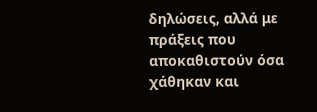δηλώσεις, αλλά με πράξεις που αποκαθιστούν όσα χάθηκαν και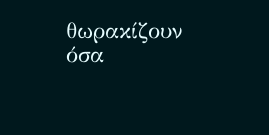θωρακίζουν όσα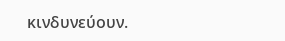κινδυνεύουν.